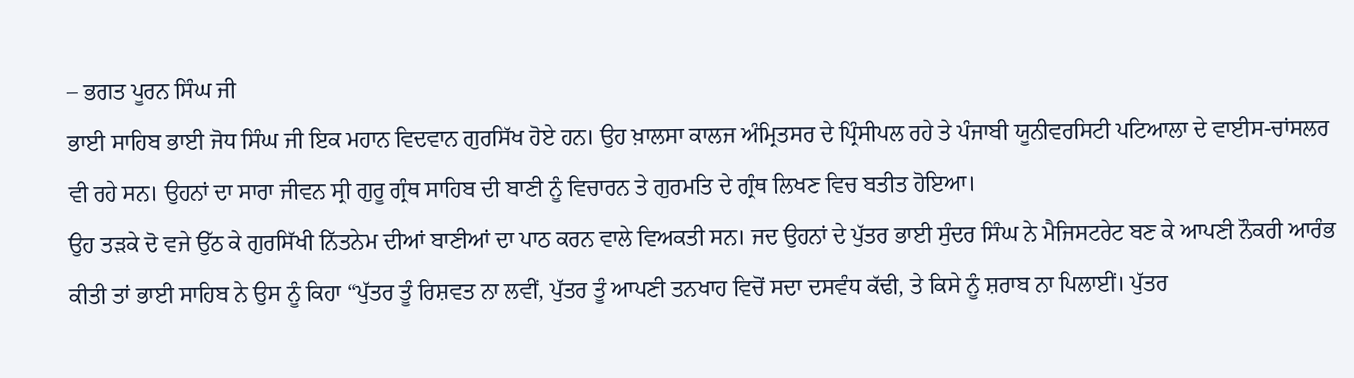– ਭਗਤ ਪੂਰਨ ਸਿੰਘ ਜੀ
ਭਾਈ ਸਾਹਿਬ ਭਾਈ ਜੋਧ ਸਿੰਘ ਜੀ ਇਕ ਮਹਾਨ ਵਿਦਵਾਨ ਗੁਰਸਿੱਖ ਹੋਏ ਹਨ। ਉਹ ਖ਼ਾਲਸਾ ਕਾਲਜ ਅੰਮ੍ਰਿਤਸਰ ਦੇ ਪ੍ਰਿੰਸੀਪਲ ਰਹੇ ਤੇ ਪੰਜਾਬੀ ਯੂਨੀਵਰਸਿਟੀ ਪਟਿਆਲਾ ਦੇ ਵਾਈਸ-ਚਾਂਸਲਰ ਵੀ ਰਹੇ ਸਨ। ਉਹਨਾਂ ਦਾ ਸਾਰਾ ਜੀਵਨ ਸ੍ਰੀ ਗੁਰੂ ਗ੍ਰੰਥ ਸਾਹਿਬ ਦੀ ਬਾਣੀ ਨੂੰ ਵਿਚਾਰਨ ਤੇ ਗੁਰਮਤਿ ਦੇ ਗ੍ਰੰਥ ਲਿਖਣ ਵਿਚ ਬਤੀਤ ਹੋਇਆ।
ਉਹ ਤੜਕੇ ਦੋ ਵਜੇ ਉੱਠ ਕੇ ਗੁਰਸਿੱਖੀ ਨਿੱਤਨੇਮ ਦੀਆਂ ਬਾਣੀਆਂ ਦਾ ਪਾਠ ਕਰਨ ਵਾਲੇ ਵਿਅਕਤੀ ਸਨ। ਜਦ ਉਹਨਾਂ ਦੇ ਪੁੱਤਰ ਭਾਈ ਸੁੰਦਰ ਸਿੰਘ ਨੇ ਮੈਜਿਸਟਰੇਟ ਬਣ ਕੇ ਆਪਣੀ ਨੌਕਰੀ ਆਰੰਭ ਕੀਤੀ ਤਾਂ ਭਾਈ ਸਾਹਿਬ ਨੇ ਉਸ ਨੂੰ ਕਿਹਾ “ਪੁੱਤਰ ਤੂੰ ਰਿਸ਼ਵਤ ਨਾ ਲਵੀਂ, ਪੁੱਤਰ ਤੂੰ ਆਪਣੀ ਤਨਖਾਹ ਵਿਚੋਂ ਸਦਾ ਦਸਵੰਧ ਕੱਢੀ, ਤੇ ਕਿਸੇ ਨੂੰ ਸ਼ਰਾਬ ਨਾ ਪਿਲਾਈਂ। ਪੁੱਤਰ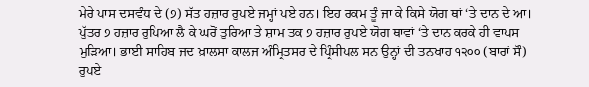ਮੇਰੇ ਪਾਸ ਦਸਵੰਧ ਦੇ (੭) ਸੱਤ ਹਜ਼ਾਰ ਰੁਪਏ ਜਮ੍ਹਾਂ ਪਏ ਹਨ। ਇਹ ਰਕਮ ਤੂੰ ਜਾ ਕੇ ਕਿਸੇ ਯੋਗ ਥਾਂ ‘ਤੇ ਦਾਨ ਦੇ ਆ। ਪੁੱਤਰ ੭ ਹਜ਼ਾਰ ਰੁਪਿਆ ਲੈ ਕੇ ਘਰੋਂ ਤੁਰਿਆ ਤੇ ਸ਼ਾਮ ਤਕ ੭ ਹਜ਼ਾਰ ਰੁਪਏ ਯੋਗ ਥਾਵਾਂ ‘ਤੇ ਦਾਨ ਕਰਕੇ ਹੀ ਵਾਪਸ ਮੁੜਿਆ। ਭਾਈ ਸਾਹਿਬ ਜਦ ਖ਼ਾਲਸਾ ਕਾਲਜ ਅੰਮ੍ਰਿਤਸਰ ਦੇ ਪ੍ਰਿੰਸੀਪਲ ਸਨ ਉਨ੍ਹਾਂ ਦੀ ਤਨਖਾਹ ੧੨੦੦ (ਬਾਰਾਂ ਸੌ) ਰੁਪਏ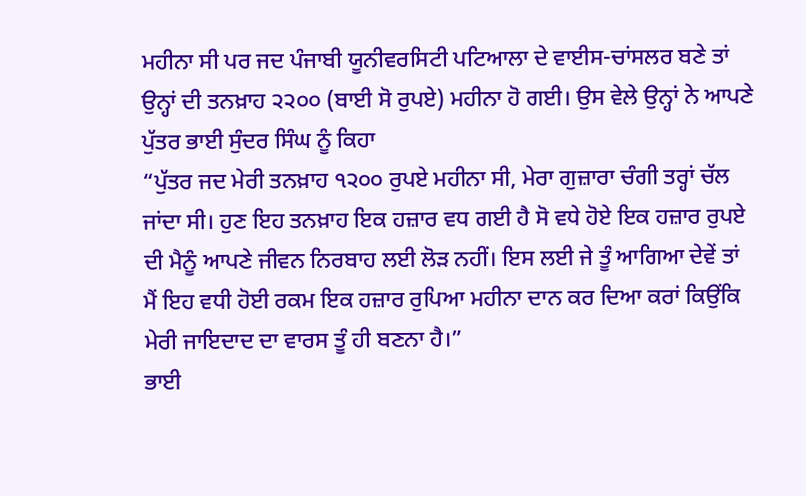ਮਹੀਨਾ ਸੀ ਪਰ ਜਦ ਪੰਜਾਬੀ ਯੂਨੀਵਰਸਿਟੀ ਪਟਿਆਲਾ ਦੇ ਵਾਈਸ-ਚਾਂਸਲਰ ਬਣੇ ਤਾਂ ਉਨ੍ਹਾਂ ਦੀ ਤਨਖ਼ਾਹ ੨੨੦੦ (ਬਾਈ ਸੋ ਰੁਪਏ) ਮਹੀਨਾ ਹੋ ਗਈ। ਉਸ ਵੇਲੇ ਉਨ੍ਹਾਂ ਨੇ ਆਪਣੇ ਪੁੱਤਰ ਭਾਈ ਸੁੰਦਰ ਸਿੰਘ ਨੂੰ ਕਿਹਾ
“ਪੁੱਤਰ ਜਦ ਮੇਰੀ ਤਨਖ਼ਾਹ ੧੨੦੦ ਰੁਪਏ ਮਹੀਨਾ ਸੀ, ਮੇਰਾ ਗੁਜ਼ਾਰਾ ਚੰਗੀ ਤਰ੍ਹਾਂ ਚੱਲ ਜਾਂਦਾ ਸੀ। ਹੁਣ ਇਹ ਤਨਖ਼ਾਹ ਇਕ ਹਜ਼ਾਰ ਵਧ ਗਈ ਹੈ ਸੋ ਵਧੇ ਹੋਏ ਇਕ ਹਜ਼ਾਰ ਰੁਪਏ ਦੀ ਮੈਨੂੰ ਆਪਣੇ ਜੀਵਨ ਨਿਰਬਾਹ ਲਈ ਲੋੜ ਨਹੀਂ। ਇਸ ਲਈ ਜੇ ਤੂੰ ਆਗਿਆ ਦੇਵੇਂ ਤਾਂ ਮੈਂ ਇਹ ਵਧੀ ਹੋਈ ਰਕਮ ਇਕ ਹਜ਼ਾਰ ਰੁਪਿਆ ਮਹੀਨਾ ਦਾਨ ਕਰ ਦਿਆ ਕਰਾਂ ਕਿਉਂਕਿ ਮੇਰੀ ਜਾਇਦਾਦ ਦਾ ਵਾਰਸ ਤੂੰ ਹੀ ਬਣਨਾ ਹੈ।”
ਭਾਈ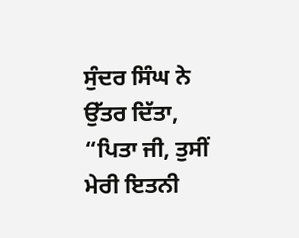ਸੁੰਦਰ ਸਿੰਘ ਨੇ ਉੱਤਰ ਦਿੱਤਾ, “ਪਿਤਾ ਜੀ, ਤੁਸੀਂ ਮੇਰੀ ਇਤਨੀ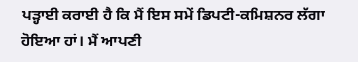ਪੜ੍ਹਾਈ ਕਰਾਈ ਹੈ ਕਿ ਮੈਂ ਇਸ ਸਮੇਂ ਡਿਪਟੀ-ਕਮਿਸ਼ਨਰ ਲੱਗਾ ਹੋਇਆ ਹਾਂ। ਮੈਂ ਆਪਣੀ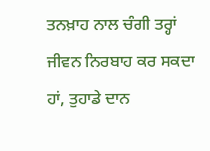ਤਨਖ਼ਾਹ ਨਾਲ ਚੰਗੀ ਤਰ੍ਹਾਂ ਜੀਵਨ ਨਿਰਬਾਹ ਕਰ ਸਕਦਾ ਹਾਂ, ਤੁਹਾਡੇ ਦਾਨ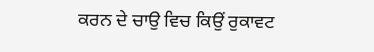ਕਰਨ ਦੇ ਚਾਉ ਵਿਚ ਕਿਉਂ ਰੁਕਾਵਟ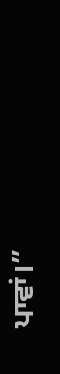ਪਾਵਾਂ।”